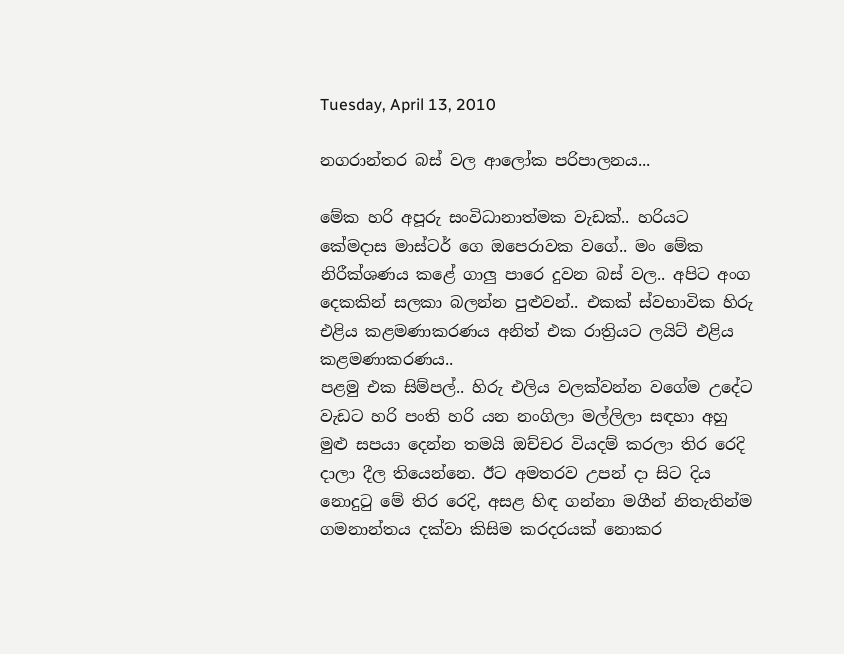Tuesday, April 13, 2010

නගරාන්තර බස් වල ආලෝක පරිපාලනය...

මේක හරි අපූරු සංවිධානාත්මක වැඩක්.. හරියට කේමදාස මාස්ටර් ගෙ ඔපෙරාවක වගේ.. මං මේක නිරීක්ශණය කළේ ගාලු පාරෙ දුවන බස් වල.. අපිට අංග දෙකකින් සලකා බලන්න පුළුවන්.. එකක් ස්වභාවික හිරු එළිය කළමණාකරණය අනිත් එක රාත්‍රියට ලයිට් එළිය කළමණාකරණය..
පළමු එක සිම්පල්.. හිරු එලිය වලක්වන්න වගේම උදේට වැඩට හරි පංති හරි යන නංගිලා මල්ලිලා සඳහා අහු මුළු සපයා දෙන්න තමයි ඔච්චර වියදම් කරලා තිර රෙදි දාලා දීල තියෙන්නෙ. ඊට අමතරව උපන් දා සිට දිය නොදුටු මේ තිර රෙදි, අසළ හිඳ ගන්නා මගීන් නිතැතින්ම ගමනාන්තය දක්වා කිසිම කරදරයක් නොකර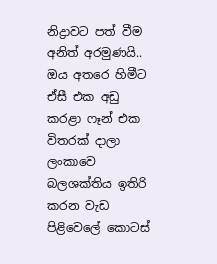නිද්‍රාවට පත් වීම අනිත් අරමුණයි..
ඔය අතරෙ හිමීට ඒසී එක අඩු කරළා ෆෑන් එක විතරක් දාලා ලංකාවෙ බලශක්තිය ඉතිරි කරන වැඩ පිළිවෙලේ කොටස්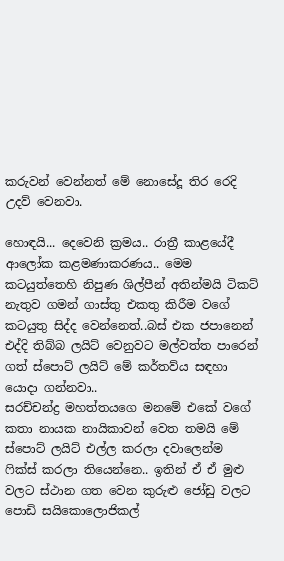කරුවන් වෙන්නත් මේ නොසේදූ තිර රෙදි උදව් වෙනවා.

හොඳයි... දෙවෙනි ක්‍රමය.. රාත්‍රී කාළයේදී ආලෝක කළමණාකරණය.. මෙම කටයුත්තෙහි නිපුණ ශිල්පීන් අතින්මයි ටිකට් නැතුව ගමන් ගාස්තු එකතු කිරීම වගේ කටයුතු සිද්ද වෙන්නෙත්..බස් එක ජපානෙන් එද්දි තිබ්බ ලයිට් වෙනුවට මල්වත්ත පාරෙන් ගත් ස්පොට් ලයිට් මේ කර්තව්ය සඳහා යොදා ගන්නවා..
සරච්චන්ද්‍ර මහත්තයගෙ මනමේ එකේ වගේ කතා නායක නායිකාවන් වෙත තමයි මේ ස්පොට් ලයිට් එල්ල කරලා දවාලෙන්ම ෆික්ස් කරලා තියෙන්නෙ.. ඉතින් ඒ ඒ මුළු වලට ස්ථාන ගත වෙන කුරුළු ජෝඩු වලට පොඩි සයිකොලොජිකල්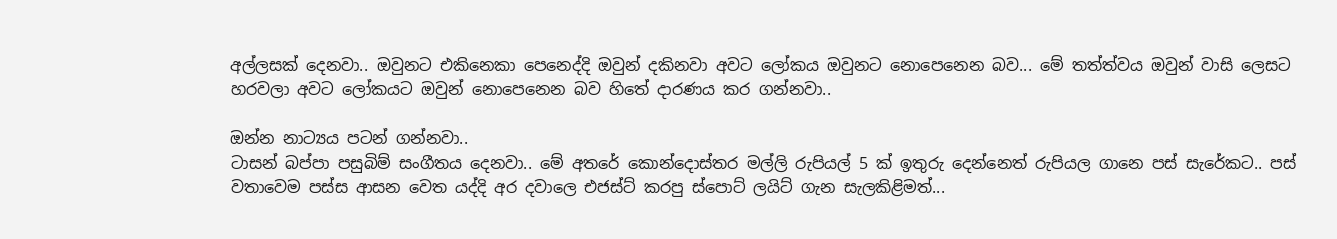අල්ලසක් දෙනවා.. ඔවුනට එකිනෙකා පෙනෙද්දි ඔවුන් දකිනවා අවට ලෝකය ඔවුනට නොපෙනෙන බව... මේ තත්ත්වය ඔවුන් වාසි ලෙසට හරවලා අවට ලෝකයට ඔවුන් නොපෙනෙන බව හිතේ දාරණය කර ගන්නවා..

ඔන්න නාට්‍යය පටන් ගන්නවා..
ටාසන් බප්පා පසුබිම් සංගීතය දෙනවා.. මේ අතරේ කොන්දොස්තර මල්ලි රුපියල් 5 ක් ඉතුරු දෙන්නෙත් රුපියල ගානෙ පස් සැරේකට.. පස් වතාවෙම පස්ස ආසන වෙත යද්දි අර දවාලෙ එජස්ට් කරපු ස්පොට් ලයිට් ගැන සැලකිළිමත්...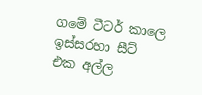ගමේ ටීටර් කාලෙ ඉස්සරහා සීට් එක අල්ල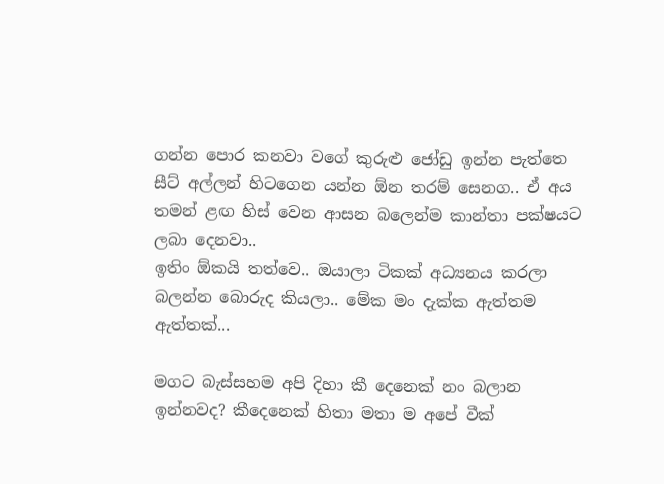ගන්න පොර කනවා වගේ කුරුළු ජෝඩු ඉන්න පැත්තෙ සීට් අල්ලන් හිටගෙන යන්න ඕන තරම් සෙනග.. ඒ අය තමන් ළඟ හිස් වෙන ආසන බලෙන්ම කාන්තා පක්ෂයට ලබා දෙනවා..
ඉතිං ඕකයි තත්වෙ.. ඔයාලා ටිකක් අධ්‍යනය කරලා බලන්න බොරුද කියලා.. මේක මං දැක්ක ඇත්තම ඇත්තක්...

මගට බැස්සහම අපි දිහා කී දෙනෙක් නං බලාන ඉන්නවද? කීදෙනෙක් හිතා මතා ම අපේ වීක්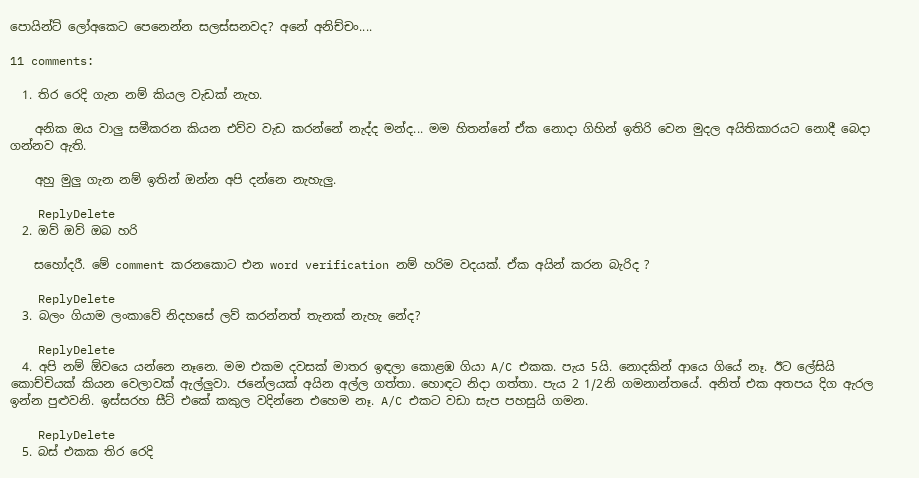පොයින්ට් ලෝඅකෙට පෙනෙන්න සලස්සනවද? අනේ අනිච්චං....

11 comments:

  1. තිර රෙදි ගැන නම් කියල වැඩක් නැහ.

    අනික ඔය වාලු සමීකරන කියන එව්ව වැඩ කරන්නේ නැද්ද මන්ද... මම හිතන්නේ ඒක නොදා ගිහින් ඉතිරි වෙන මුදල අයිතිකාරයට නොදී බෙදා ගන්නව ඇති.

    අහු මුලු ගැන නම් ඉතින් ඔන්න අපි දන්නෙ නැහැලු.

    ReplyDelete
  2. ඔව් ඔව් ඔබ හරි

    සහෝදරී. මේ comment කරනකොට එන word verification නම් හරිම වදයක්. ඒක අයින් කරන බැරිද ?

    ReplyDelete
  3. බලං ගියාම ලංකාවේ නිදහසේ ලව් කරන්නත් තැනක් නැහැ නේද?

    ReplyDelete
  4. අපි නම් ඕවයෙ යන්නෙ නෑනෙ. මම එකම දවසක් මාතර ඉඳලා කොළඹ ගියා A/C එකක. පැය 5යි. නොදකින් ආයෙ ගියේ නෑ. ඊට ලේසියි කොච්චියක් කියන වෙලාවක් ඇල්ලුවා. ජනේලයක් අයින අල්ල ගත්තා. හොඳට නිදා ගත්තා. පැය 2 1/2නි ගමනාන්තයේ. අනිත් එක අතපය දිග ඇරල ඉන්න පුළුවනි. ඉස්සරහ සීට් එකේ කකුල වදින්නෙ එහෙම නෑ. A/C එකට වඩා සැප පහසුයි ගමන.

    ReplyDelete
  5. බස් එකක තිර රෙදි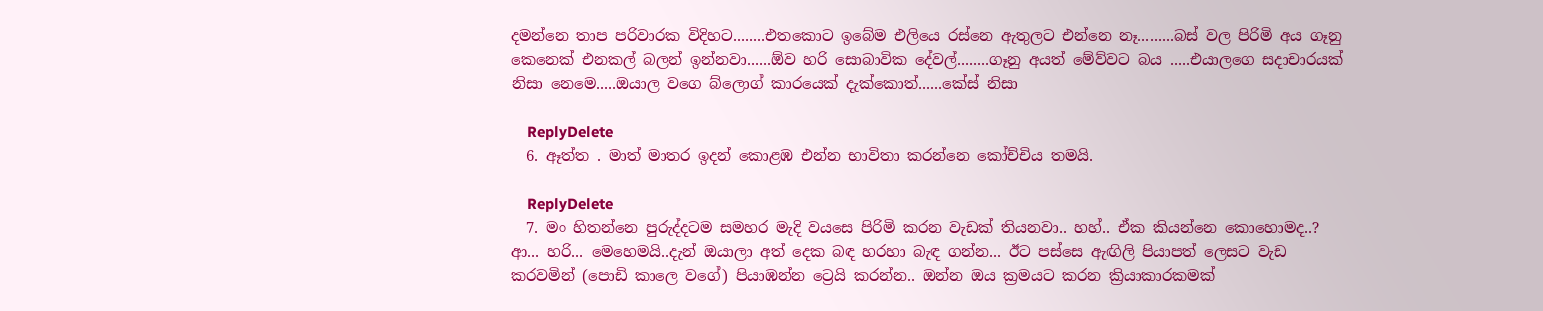දමන්නෙ තාප පරිවාරක විදිහට........එතකොට ඉබේම එලියෙ රස්නෙ ඇතුලට එන්නෙ නෑ.........බස් වල පිරිමි අය ගෑනු කෙනෙක් එනකල් බලන් ඉන්නවා......ඕව හරි සොබාවික දේවල්........ගෑනු අයත් මේව්වට බය .....එයාලගෙ සදාචාරයක් නිසා නෙමෙ.....ඔයාල වගෙ බ්ලොග් කාරයෙක් දැක්කොත්......කේස් නිසා

    ReplyDelete
  6. ඈත්ත . මාත් මාතර ඉදන් කොළඹ එන්න භාවිතා කරන්නෙ කෝච්චිය තමයි.

    ReplyDelete
  7. මං හිතන්නෙ පුරුද්දටම සමහර මැදි වයසෙ පිරිමි කරන වැඩක් තියනවා.. හහ්.. ඒක කියන්නෙ කොහොමද..? ආ... හරි... මෙහෙමයි..දැන් ඔයාලා අත් දෙක බඳ හරහා බැඳ ගන්න... ඊට පස්සෙ ඇඟිලි පියාපත් ලෙසට වැඩ කරවමින් (පොඩි කාලෙ වගේ) පියාඹන්න ට්‍රෙයි කරන්න.. ඔන්න ඔය ක්‍රමයට කරන ක්‍රියාකාරකමක්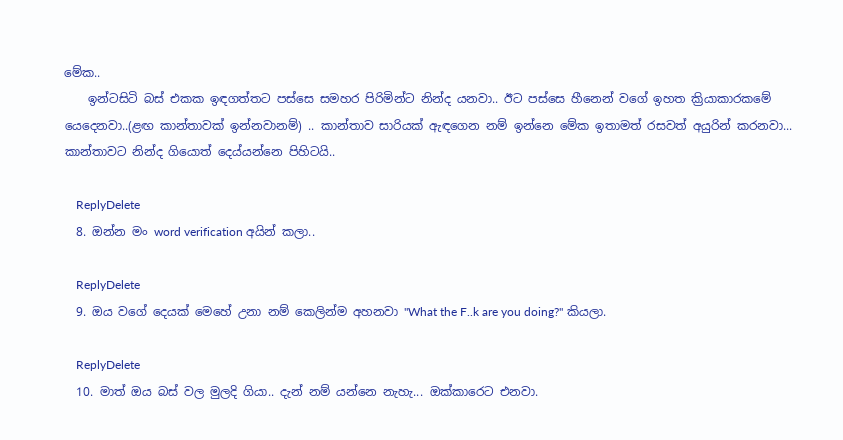මේක..
    ඉන්ටසිටි බස් එකක ඉඳගත්තට පස්සෙ සමහර පිරිමින්ට නින්ද යනවා.. ඊට පස්සෙ හීනෙන් වගේ ඉහත ක්‍රියාකාරකමේ යෙදෙනවා..(ළඟ කාන්තාවක් ඉන්නවානම්) .. කාන්තාව සාරියක් ඇඳගෙන නම් ඉන්නෙ මේක ඉතාමත් රසවත් අයුරින් කරනවා... කාන්තාවට නින්ද ගියොත් දෙය්යන්නෙ පිහිටයි..

    ReplyDelete
  8. ඔන්න මං word verification අයින් කලා..

    ReplyDelete
  9. ඔය වගේ දෙයක් මෙහේ උනා නම් කෙලින්ම අහනවා "What the F..k are you doing?" කියලා.

    ReplyDelete
  10. මාත් ඔය බස් වල මුලදි ගියා.. දැන් නම් යන්නෙ නැහැ... ඔක්කාරෙට එනවා.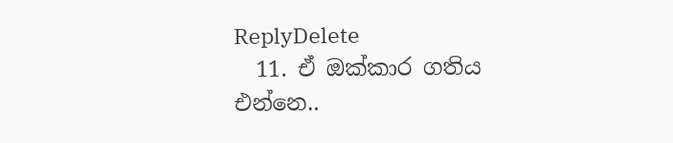ReplyDelete
  11. ඒ ඔක්කාර ගතිය එන්නෙ..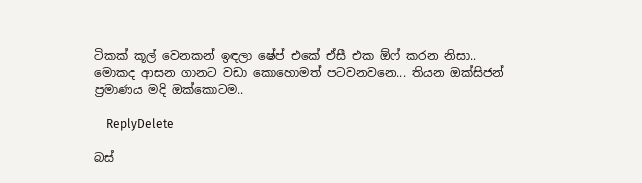ටිකක් කූල් වෙනකන් ඉඳලා ෂේප් එකේ ඒසී එක ඕෆ් කරන නිසා.. මොකද ආසන ගානට වඩා කොහොමත් පටවනවනෙ... තියන ඔක්සිජන් ප්‍රමාණය මදි ඔක්කොටම..

    ReplyDelete

බස්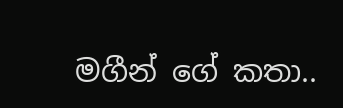මගීන් ගේ කතා..